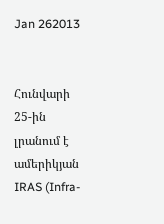Jan 262013


Հունվարի 25-ին լրանում է ամերիկյան IRAS (Infra-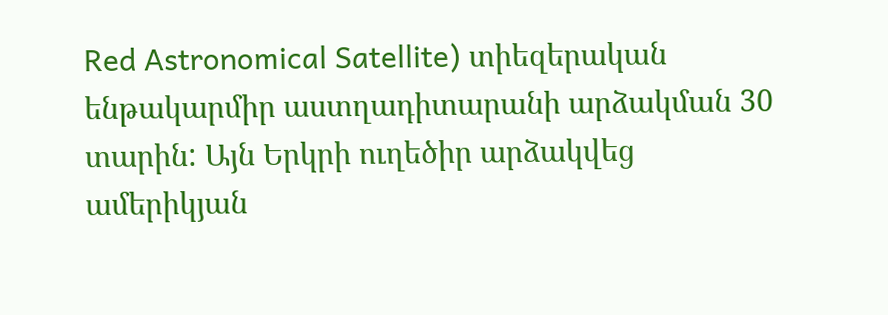Red Astronomical Satellite) տիեզերական ենթակարմիր աստղադիտարանի արձակման 30 տարին: Այն Երկրի ուղեծիր արձակվեց ամերիկյան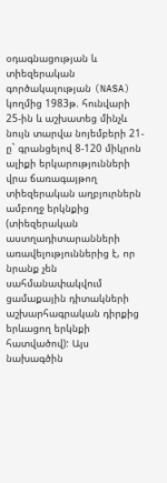օդագնացության և տիեզերական գործակալության (NASA) կողմից 1983թ. հունվարի 25-ին և աշխատեց մինչև նույն տարվա նոյեմբերի 21-ը` գրանցելով 8-120 միկրոն ալիքի երկարությունների վրա ճառագայթող տիեզերական աղբյուրներն ամբողջ երկնքից (տիեզերական աստղադիտարանների առավելություններից է, որ նրանք չեն սահմանափակվում ցամաքային դիտակների աշխարհագրական դիրքից երևացող երկնքի հատվածով): Այս նախագծին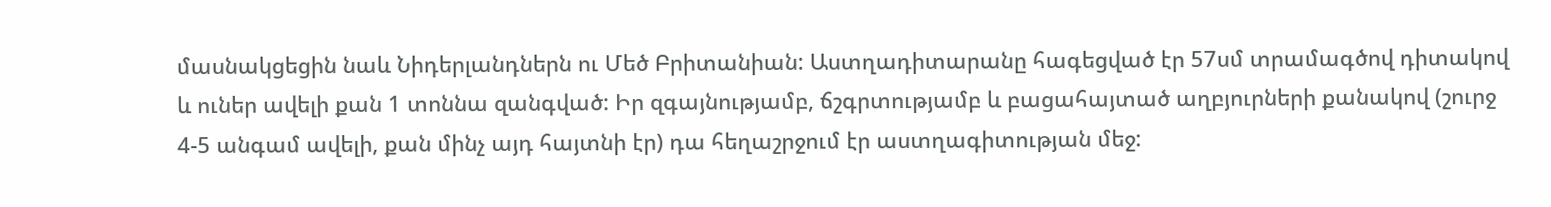մասնակցեցին նաև Նիդերլանդներն ու Մեծ Բրիտանիան: Աստղադիտարանը հագեցված էր 57սմ տրամագծով դիտակով և ուներ ավելի քան 1 տոննա զանգված: Իր զգայնությամբ, ճշգրտությամբ և բացահայտած աղբյուրների քանակով (շուրջ 4-5 անգամ ավելի, քան մինչ այդ հայտնի էր) դա հեղաշրջում էր աստղագիտության մեջ: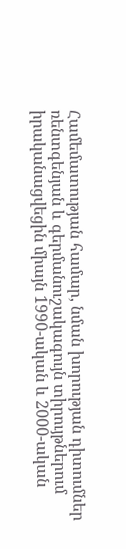Համեմատության համար, նման խորության դիտումներ ռենտգենյան և գերմանուշակագույն տիրույթներում իրականացվեցին միայն 1990-ական և 2000-ական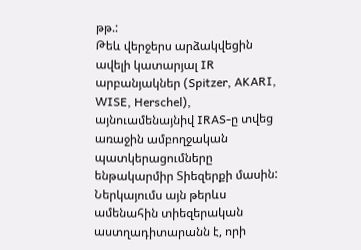թթ.:
Թեև վերջերս արձակվեցին ավելի կատարյալ IR արբանյակներ (Spitzer, AKARI, WISE, Herschel), այնուամենայնիվ IRAS-ը տվեց առաջին ամբողջական պատկերացումները ենթակարմիր Տիեզերքի մասին: Ներկայումս այն թերևս ամենահին տիեզերական աստղադիտարանն է, որի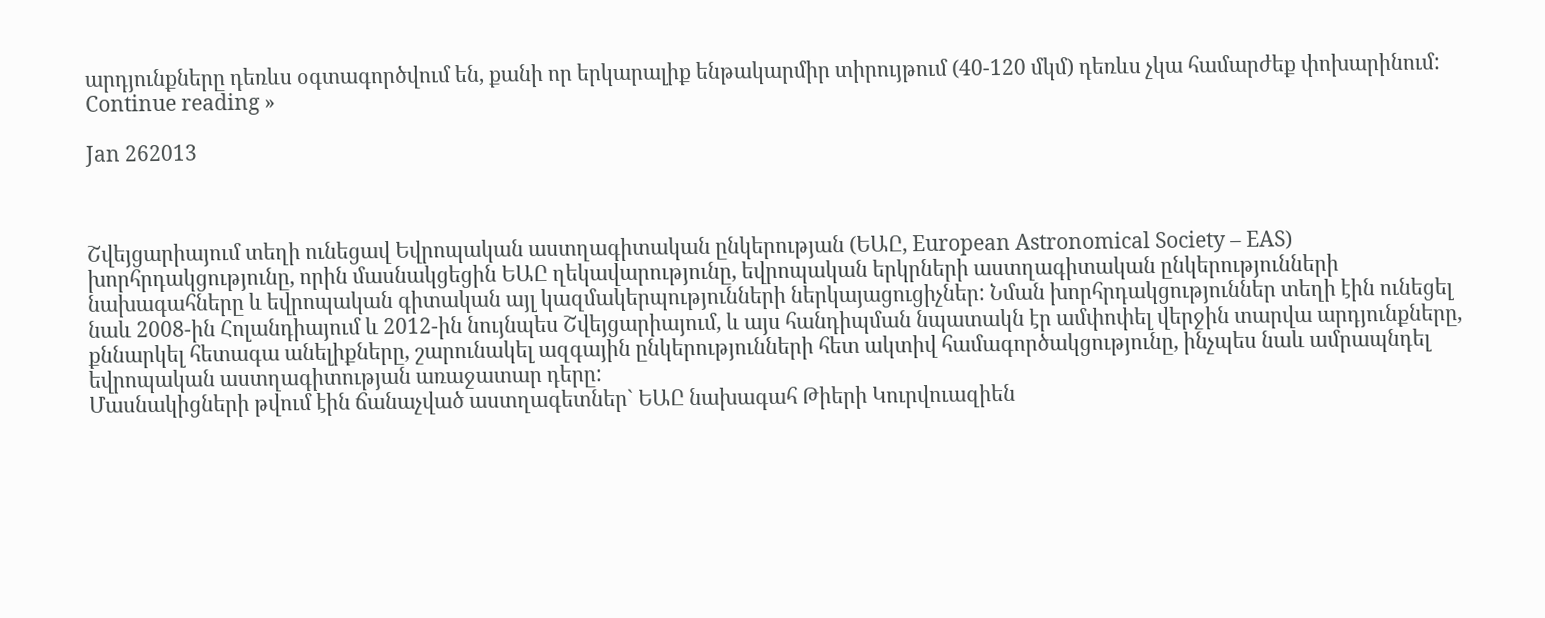արդյունքները դեռևս օգտագործվում են, քանի որ երկարալիք ենթակարմիր տիրույթում (40-120 մկմ) դեռևս չկա համարժեք փոխարինում:
Continue reading »

Jan 262013



Շվեյցարիայում տեղի ունեցավ Եվրոպական աստղագիտական ընկերության (ԵԱԸ, European Astronomical Society – EAS) խորհրդակցությունը, որին մասնակցեցին ԵԱԸ ղեկավարությունը, եվրոպական երկրների աստղագիտական ընկերությունների նախագահները և եվրոպական գիտական այլ կազմակերպությունների ներկայացուցիչներ: Նման խորհրդակցություններ տեղի էին ունեցել նաև 2008-ին Հոլանդիայում և 2012-ին նույնպես Շվեյցարիայում, և այս հանդիպման նպատակն էր ամփոփել վերջին տարվա արդյունքները, քննարկել հետագա անելիքները, շարունակել ազգային ընկերությունների հետ ակտիվ համագործակցությունը, ինչպես նաև ամրապնդել եվրոպական աստղագիտության առաջատար դերը:
Մասնակիցների թվում էին ճանաչված աստղագետներ` ԵԱԸ նախագահ Թիերի Կուրվուազիեն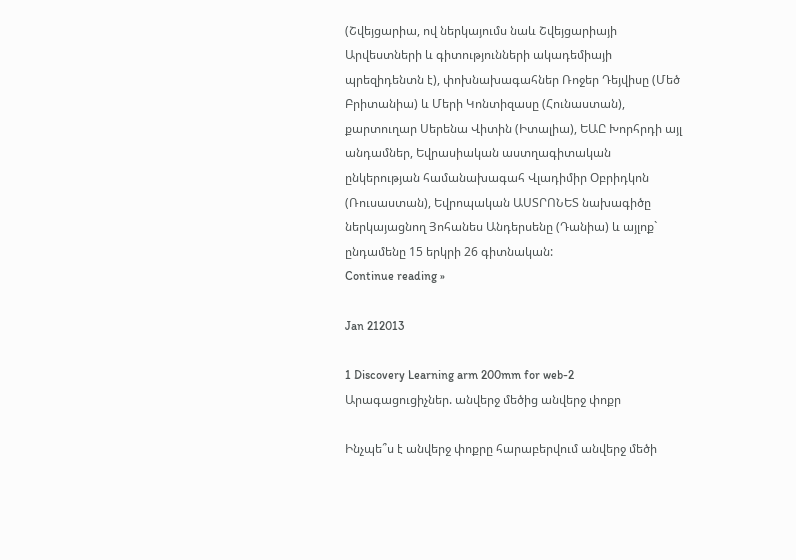(Շվեյցարիա, ով ներկայումս նաև Շվեյցարիայի Արվեստների և գիտությունների ակադեմիայի պրեզիդենտն է), փոխնախագահներ Ռոջեր Դեյվիսը (Մեծ Բրիտանիա) և Մերի Կոնտիզասը (Հունաստան), քարտուղար Սերենա Վիտին (Իտալիա), ԵԱԸ Խորհրդի այլ անդամներ, Եվրասիական աստղագիտական ընկերության համանախագահ Վլադիմիր Օբրիդկոն (Ռուսաստան), Եվրոպական ԱՍՏՐՈՆԵՏ նախագիծը ներկայացնող Յոհանես Անդերսենը (Դանիա) և այլոք` ընդամենը 15 երկրի 26 գիտնական:
Continue reading »

Jan 212013

1 Discovery Learning arm 200mm for web-2
Արագացուցիչներ. անվերջ մեծից անվերջ փոքր

Ինչպե՞ս է անվերջ փոքրը հարաբերվում անվերջ մեծի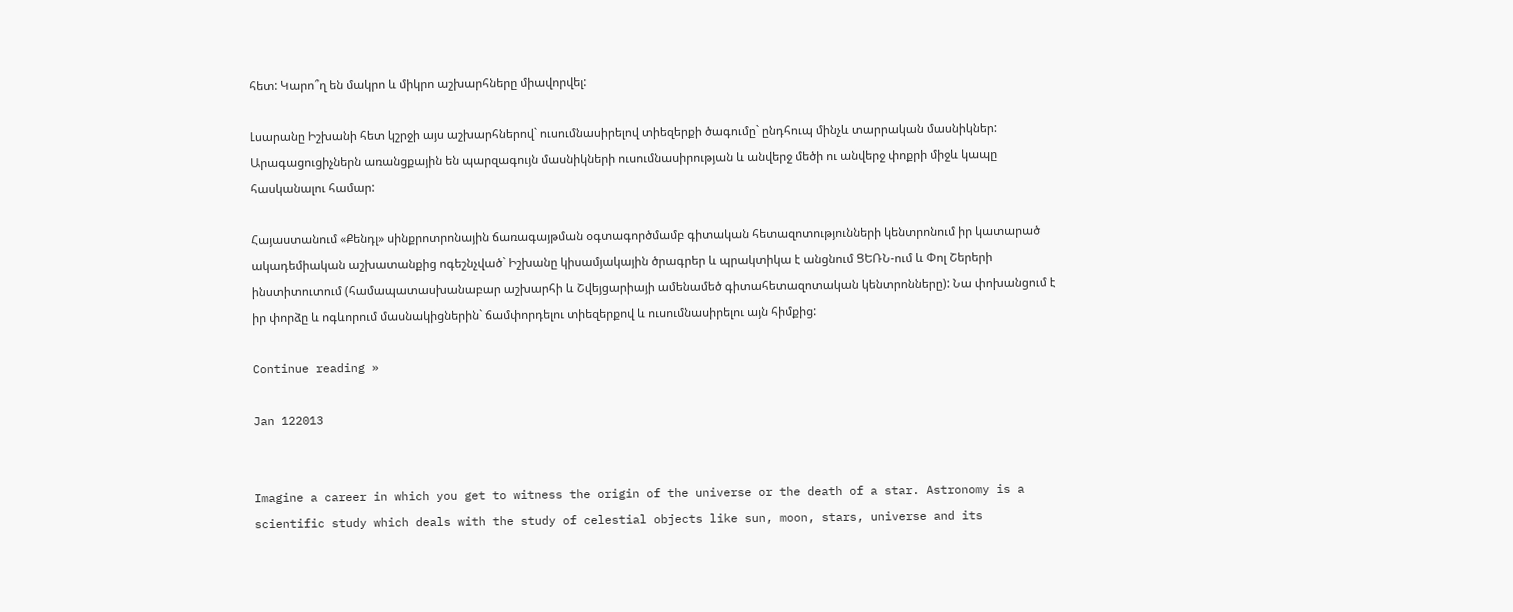հետ: Կարո՞ղ են մակրո և միկրո աշխարհները միավորվել:

Լսարանը Իշխանի հետ կշրջի այս աշխարհներով` ուսումնասիրելով տիեզերքի ծագումը` ընդհուպ մինչև տարրական մասնիկներ: Արագացուցիչներն առանցքային են պարզագույն մասնիկների ուսումնասիրության և անվերջ մեծի ու անվերջ փոքրի միջև կապը հասկանալու համար:

Հայաստանում «Քենդլ» սինքրոտրոնային ճառագայթման օգտագործմամբ գիտական հետազոտությունների կենտրոնում իր կատարած ակադեմիական աշխատանքից ոգեշնչված` Իշխանը կիսամյակային ծրագրեր և պրակտիկա է անցնում ՑԵՌՆ-ում և Փոլ Շերերի ինստիտուտում (համապատասխանաբար աշխարհի և Շվեյցարիայի ամենամեծ գիտահետազոտական կենտրոնները): Նա փոխանցում է իր փորձը և ոգևորում մասնակիցներին` ճամփորդելու տիեզերքով և ուսումնասիրելու այն հիմքից:

Continue reading »

Jan 122013


Imagine a career in which you get to witness the origin of the universe or the death of a star. Astronomy is a scientific study which deals with the study of celestial objects like sun, moon, stars, universe and its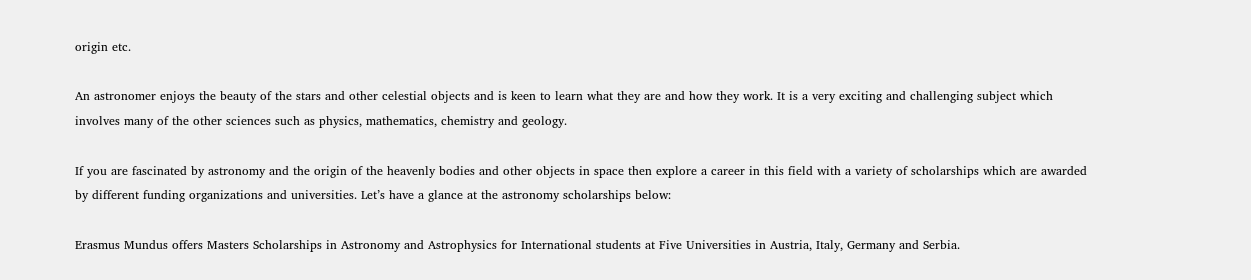origin etc.

An astronomer enjoys the beauty of the stars and other celestial objects and is keen to learn what they are and how they work. It is a very exciting and challenging subject which involves many of the other sciences such as physics, mathematics, chemistry and geology.

If you are fascinated by astronomy and the origin of the heavenly bodies and other objects in space then explore a career in this field with a variety of scholarships which are awarded by different funding organizations and universities. Let’s have a glance at the astronomy scholarships below:

Erasmus Mundus offers Masters Scholarships in Astronomy and Astrophysics for International students at Five Universities in Austria, Italy, Germany and Serbia.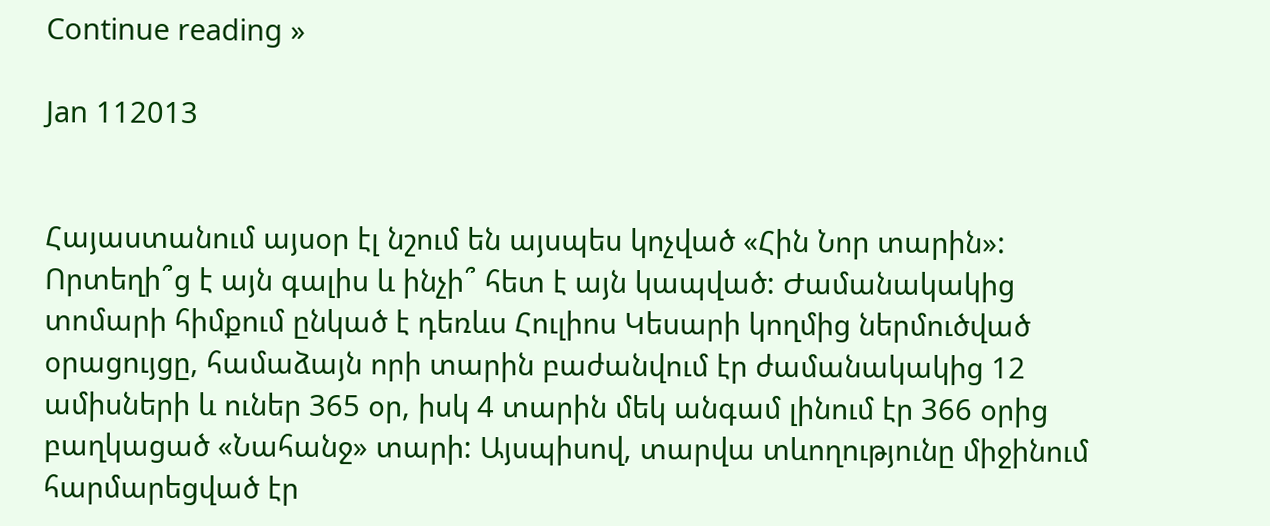Continue reading »

Jan 112013


Հայաստանում այսօր էլ նշում են այսպես կոչված «Հին Նոր տարին»: Որտեղի՞ց է այն գալիս և ինչի՞ հետ է այն կապված: Ժամանակակից տոմարի հիմքում ընկած է դեռևս Հուլիոս Կեսարի կողմից ներմուծված օրացույցը, համաձայն որի տարին բաժանվում էր ժամանակակից 12 ամիսների և ուներ 365 օր, իսկ 4 տարին մեկ անգամ լինում էր 366 օրից բաղկացած «Նահանջ» տարի: Այսպիսով, տարվա տևողությունը միջինում հարմարեցված էր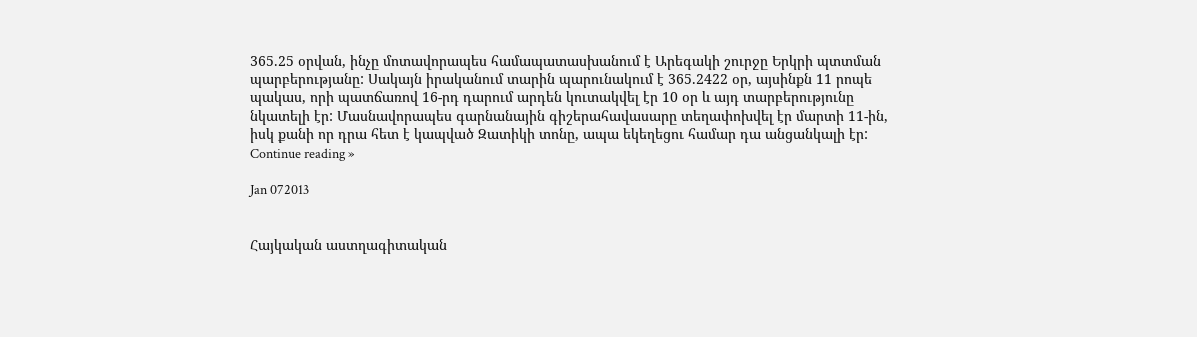365.25 օրվան, ինչը մոտավորապես համապատասխանում է Արեգակի շուրջը Երկրի պտտման պարբերությանը: Սակայն իրականում տարին պարունակում է 365.2422 օր, այսինքն 11 րոպե պակաս, որի պատճառով 16-րդ դարում արդեն կուտակվել էր 10 օր և այդ տարբերությունը նկատելի էր: Մասնավորապես գարնանային գիշերահավասարը տեղափոխվել էր մարտի 11-ին, իսկ քանի որ դրա հետ է կապված Զատիկի տոնը, ապա եկեղեցու համար դա անցանկալի էր:
Continue reading »

Jan 072013


Հայկական աստղագիտական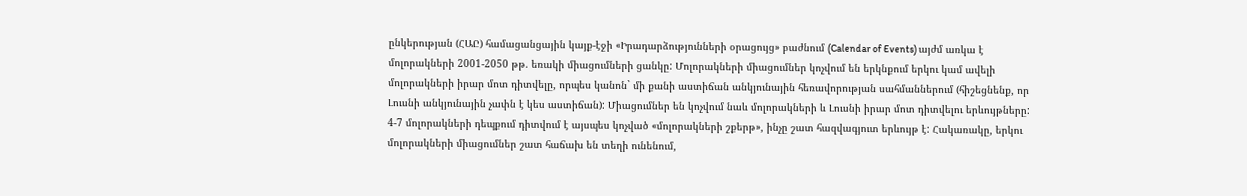ընկերության (ՀԱԸ) համացանցային կայք-էջի «Իրադարձությունների օրացույց» բաժնում (Calendar of Events) այժմ առկա է մոլորակների 2001-2050 թթ. եռակի միացումների ցանկը: Մոլորակների միացումներ կոչվում են երկնքում երկու կամ ավելի մոլորակների իրար մոտ դիտվելը, որպես կանոն` մի քանի աստիճան անկյունային հեռավորության սահմաններում (հիշեցնենք, որ Լուսնի անկյունային չափն է կես աստիճան): Միացումներ են կոչվում նաև մոլորակների և Լուսնի իրար մոտ դիտվելու երևույթները: 4-7 մոլորակների դեպքում դիտվում է այսպես կոչված «մոլորակների շքերթ», ինչը շատ հազվագյուտ երևույթ է: Հակառակը, երկու մոլորակների միացումներ շատ հաճախ են տեղի ունենում,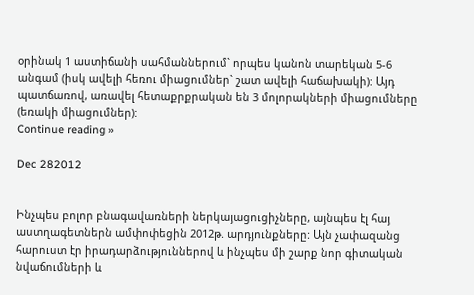օրինակ 1 աստիճանի սահմաններում` որպես կանոն տարեկան 5-6 անգամ (իսկ ավելի հեռու միացումներ` շատ ավելի հաճախակի): Այդ պատճառով, առավել հետաքրքրական են 3 մոլորակների միացումները (եռակի միացումներ):
Continue reading »

Dec 282012


Ինչպես բոլոր բնագավառների ներկայացուցիչները, այնպես էլ հայ աստղագետներն ամփոփեցին 2012թ. արդյունքները: Այն չափազանց հարուստ էր իրադարձություններով և ինչպես մի շարք նոր գիտական նվաճումների և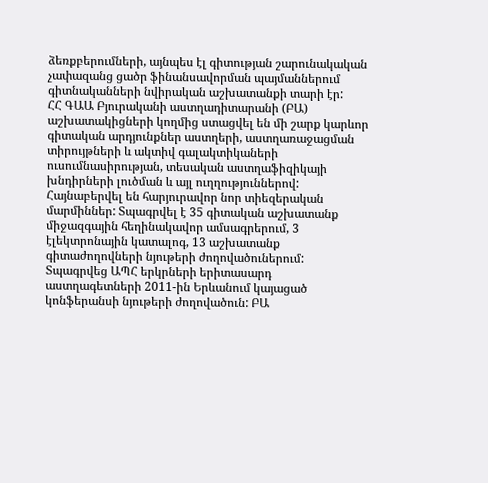ձեռքբերումների, այնպես էլ գիտության շարունակական չափազանց ցածր ֆինանսավորման պայմաններում գիտնականների նվիրական աշխատանքի տարի էր:
ՀՀ ԳԱԱ Բյուրականի աստղադիտարանի (ԲԱ) աշխատակիցների կողմից ստացվել են մի շարք կարևոր գիտական արդյունքներ աստղերի, աստղառաջացման տիրույթների և ակտիվ գալակտիկաների ուսումնասիրության, տեսական աստղաֆիզիկայի խնդիրների լուծման և այլ ուղղություններով: Հայնաբերվել են հարյուրավոր նոր տիեզերական մարմիններ: Տպագրվել է 35 գիտական աշխատանք միջազգային հեղինակավոր ամսագրերում, 3 էլեկտրոնային կատալոգ, 13 աշխատանք գիտաժողովների նյութերի ժողովածուներում: Տպագրվեց ԱՊՀ երկրների երիտասարդ աստղագետների 2011-ին Երևանում կայացած կոնֆերանսի նյութերի ժողովածուն: ԲԱ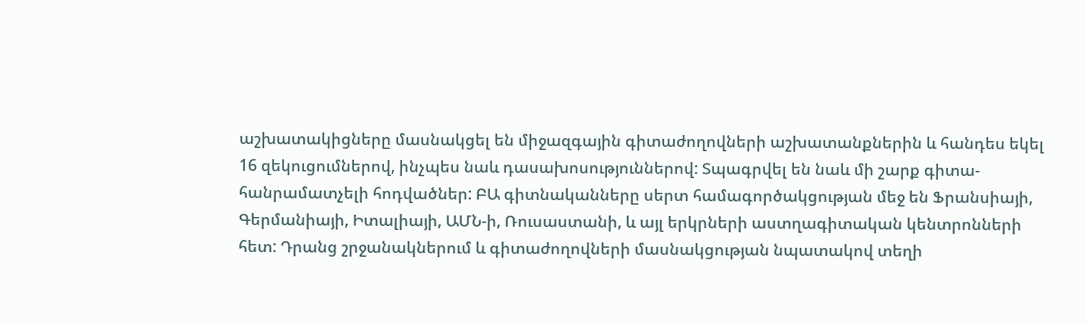աշխատակիցները մասնակցել են միջազգային գիտաժողովների աշխատանքներին և հանդես եկել 16 զեկուցումներով, ինչպես նաև դասախոսություններով: Տպագրվել են նաև մի շարք գիտա-հանրամատչելի հոդվածներ: ԲԱ գիտնականները սերտ համագործակցության մեջ են Ֆրանսիայի, Գերմանիայի, Իտալիայի, ԱՄՆ-ի, Ռուսաստանի, և այլ երկրների աստղագիտական կենտրոնների հետ: Դրանց շրջանակներում և գիտաժողովների մասնակցության նպատակով տեղի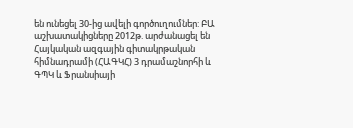են ունեցել 30-ից ավելի գործուղումներ: ԲԱ աշխատակիցները 2012թ. արժանացել են Հայկական ազգային գիտակրթական հիմնադրամի (ՀԱԳԿՀ) 3 դրամաշնորհի և ԳՊԿ և Ֆրանսիայի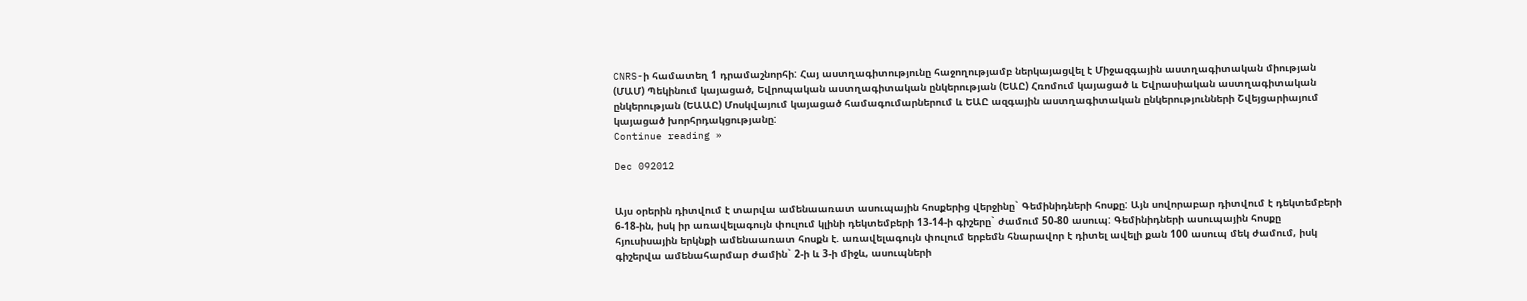CNRS-ի համատեղ 1 դրամաշնորհի: Հայ աստղագիտությունը հաջողությամբ ներկայացվել է Միջազգային աստղագիտական միության (ՄԱՄ) Պեկինում կայացած, Եվրոպական աստղագիտական ընկերության (ԵԱԸ) Հռոմում կայացած և Եվրասիական աստղագիտական ընկերության (ԵԱԱԸ) Մոսկվայում կայացած համագումարներում և ԵԱԸ ազգային աստղագիտական ընկերությունների Շվեյցարիայում կայացած խորհրդակցությանը:
Continue reading »

Dec 092012


Այս օրերին դիտվում է տարվա ամենաառատ ասուպային հոսքերից վերջինը` Գեմինիդների հոսքը: Այն սովորաբար դիտվում է դեկտեմբերի 6-18-ին, իսկ իր առավելագույն փուլում կլինի դեկտեմբերի 13-14-ի գիշերը` ժամում 50-80 ասուպ: Գեմինիդների ասուպային հոսքը հյուսիսային երկնքի ամենաառատ հոսքն է. առավելագույն փուլում երբեմն հնարավոր է դիտել ավելի քան 100 ասուպ մեկ ժամում, իսկ գիշերվա ամենահարմար ժամին` 2-ի և 3-ի միջև, ասուպների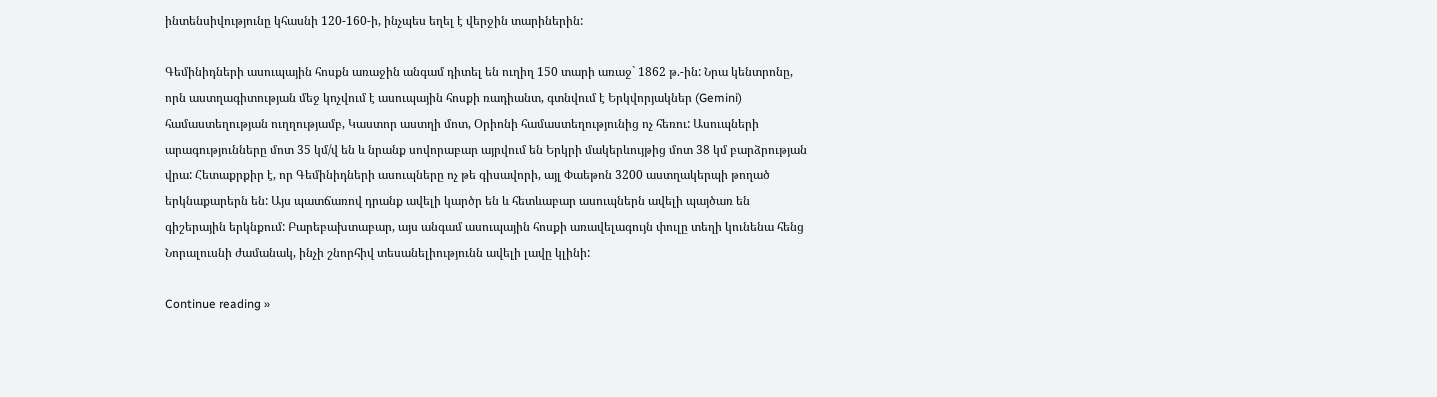ինտենսիվությունը կհասնի 120-160-ի, ինչպես եղել է վերջին տարիներին:

Գեմինիդների ասուպային հոսքն առաջին անգամ դիտել են ուղիղ 150 տարի առաջ` 1862 թ.-ին: Նրա կենտրոնը, որն աստղագիտության մեջ կոչվում է ասուպային հոսքի ռադիանտ, գտնվում է Երկվորյակներ (Gemini) համաստեղության ուղղությամբ, Կաստոր աստղի մոտ, Օրիոնի համաստեղությունից ոչ հեռու: Ասուպների արագությունները մոտ 35 կմ/վ են և նրանք սովորաբար այրվում են Երկրի մակերևույթից մոտ 38 կմ բարձրության վրա: Հետաքրքիր է, որ Գեմինիդների ասուպները ոչ թե գիսավորի, այլ Փաեթոն 3200 աստղակերպի թողած երկնաքարերն են: Այս պատճառով դրանք ավելի կարծր են և հետևաբար ասուպներն ավելի պայծառ են գիշերային երկնքում: Բարեբախտաբար, այս անգամ ասուպային հոսքի առավելագույն փուլը տեղի կունենա հենց Նորալուսնի ժամանակ, ինչի շնորհիվ տեսանելիությունն ավելի լավը կլինի:

Continue reading »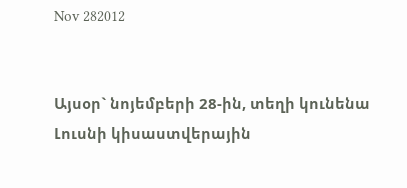Nov 282012


Այսօր` նոյեմբերի 28-ին, տեղի կունենա Լուսնի կիսաստվերային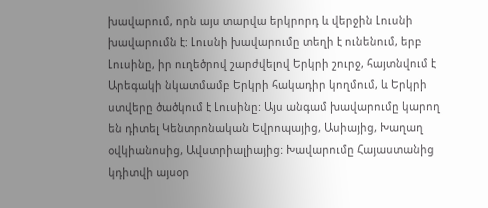խավարում, որն այս տարվա երկրորդ և վերջին Լուսնի խավարումն է: Լուսնի խավարումը տեղի է ունենում, երբ Լուսինը, իր ուղեծրով շարժվելով Երկրի շուրջ, հայտնվում է Արեգակի նկատմամբ Երկրի հակադիր կողմում, և Երկրի ստվերը ծածկում է Լուսինը: Այս անգամ խավարումը կարող են դիտել Կենտրոնական Եվրոպայից, Ասիայից, Խաղաղ օվկիանոսից, Ավստրիալիայից: Խավարումը Հայաստանից կդիտվի այսօր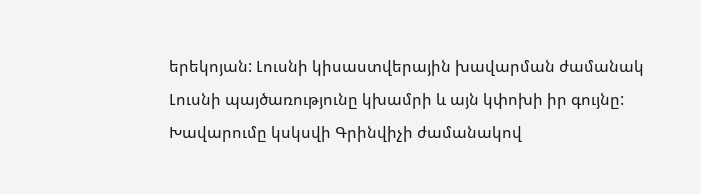երեկոյան: Լուսնի կիսաստվերային խավարման ժամանակ Լուսնի պայծառությունը կխամրի և այն կփոխի իր գույնը: Խավարումը կսկսվի Գրինվիչի ժամանակով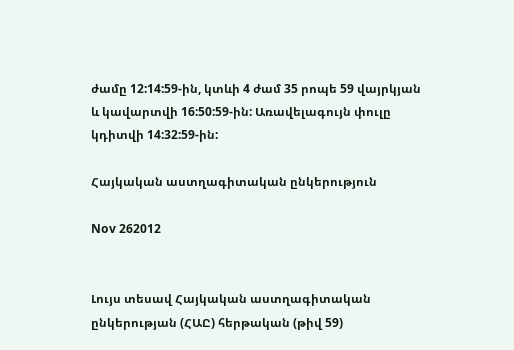ժամը 12:14:59-ին, կտևի 4 ժամ 35 րոպե 59 վայրկյան և կավարտվի 16:50:59-ին: Առավելագույն փուլը կդիտվի 14:32:59-ին:

Հայկական աստղագիտական ընկերություն

Nov 262012


Լույս տեսավ Հայկական աստղագիտական ընկերության (ՀԱԸ) հերթական (թիվ 59)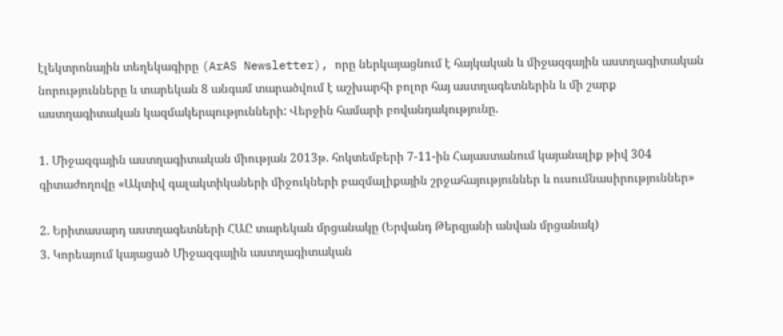էլեկտրոնային տեղեկագիրը (ArAS Newsletter), որը ներկայացնում է հայկական և միջազգային աստղագիտական նորությունները և տարեկան 8 անգամ տարածվում է աշխարհի բոլոր հայ աստղագետներին և մի շարք աստղագիտական կազմակերպությունների: Վերջին համարի բովանդակությունը.

1. Միջազգային աստղագիտական միության 2013թ. հոկտեմբերի 7-11-ին Հայաստանում կայանալիք թիվ 304 գիտաժողովը «Ակտիվ գալակտիկաների միջուկների բազմալիքային շրջահայություններ և ուսումնասիրություններ»

2. Երիտասարդ աստղագետների ՀԱԸ տարեկան մրցանակը (Երվանդ Թերզյանի անվան մրցանակ)
3. Կորեայում կայացած Միջազգային աստղագիտական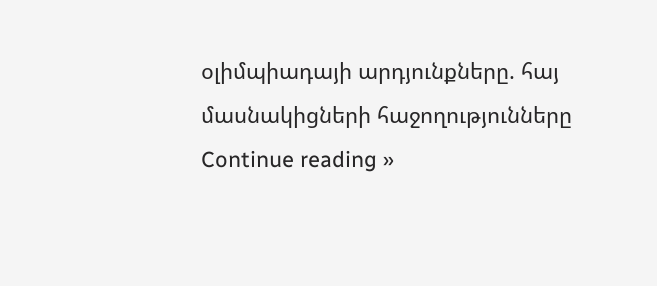օլիմպիադայի արդյունքները. հայ մասնակիցների հաջողությունները
Continue reading »